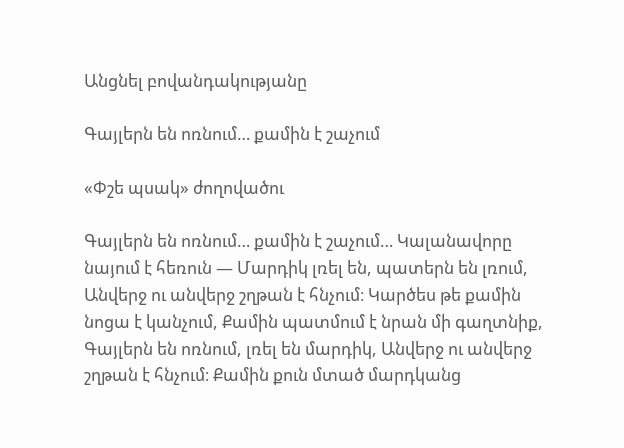Անցնել բովանդակությանը

Գայլերն են ոռնում… քամին է շաչում

«Փշե պսակ» ժողովածու

Գայլերն են ոռնում… քամին է շաչում… Կալանավորը նայում է հեռուն — Մարդիկ լռել են, պատերն են լռում, Անվերջ ու անվերջ շղթան է հնչում։ Կարծես թե քամին նոցա է կանչում, Քամին պատմում է նրան մի գաղտնիք, Գայլերն են ոռնում, լռել են մարդիկ, Անվերջ ու անվերջ շղթան է հնչում։ Քամին քուն մտած մարդկանց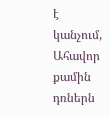է կանչում, Ահավոր քամին դռներն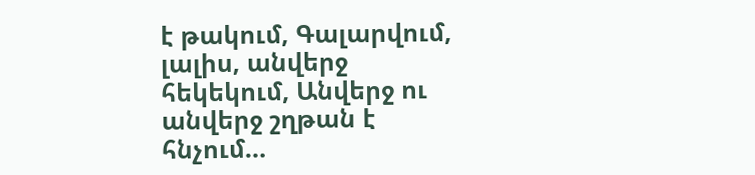է թակում, Գալարվում, լալիս, անվերջ հեկեկում, Անվերջ ու անվերջ շղթան է հնչում…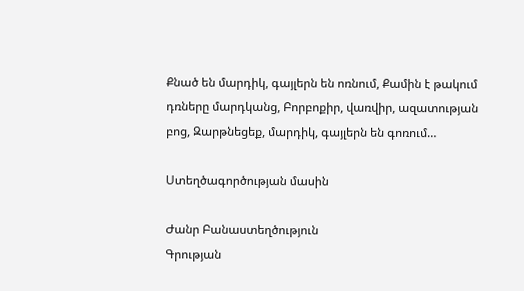Քնած են մարդիկ, գայլերն են ոռնում, Քամին է թակում դռները մարդկանց, Բորբոքիր, վառվիր, ազատության բոց, Զարթնեցեք, մարդիկ, գայլերն են գոռում…

Ստեղծագործության մասին

Ժանր Բանաստեղծություն
Գրության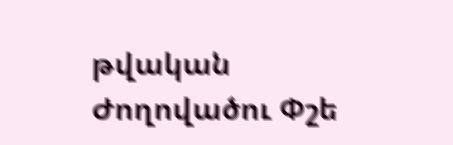թվական
Ժողովածու Փշե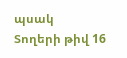պսակ
Տողերի թիվ 16